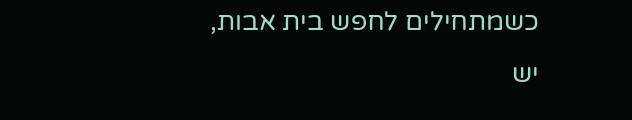כשמתחילים לחפש בית אבות, יש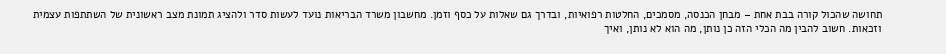תחושה שהכול קורה בבת אחת – מבחן הכנסה, מסמכים, החלטות רפואיות, ובדרך גם שאלות על כסף וזמן. מחשבון משרד הבריאות נועד לעשות סדר ולהציג תמונת מצב ראשונית של השתתפות עצמית וזכאות. חשוב להבין מה הכלי הזה כן נותן, מה הוא לא נותן, ואיך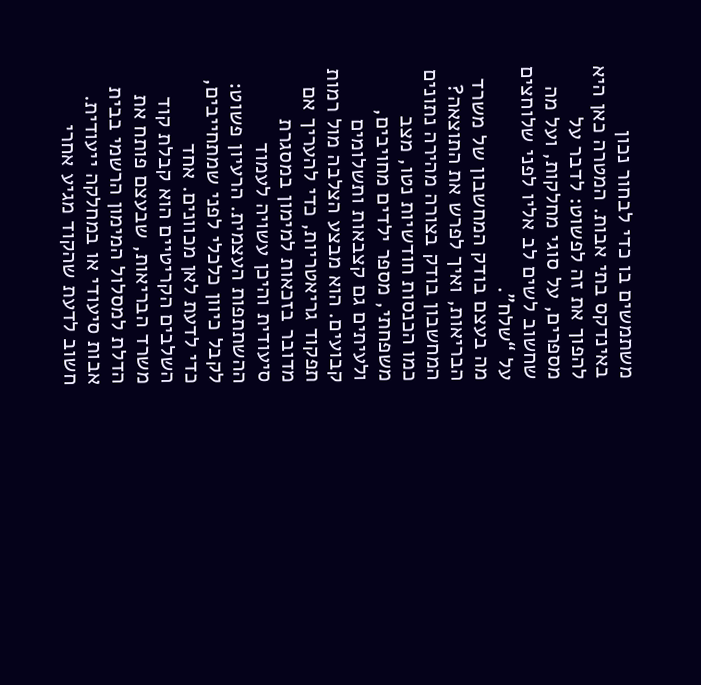משתמשים בו כדי לבחור נכון באינדקס בתי אבות. המטרה כאן היא להפוך את זה לפשוט: לדבר על מספרים, על סוגי מחלקות, ועל מה שחשוב לשים לב אליו לפני שלוחצים על “שלח”.
מה בעצם בודק המחשבון של משרד הבריאות, ואיך לפרש את התוצאה?
המחשבון בודק בצורה מהירה נתונים כמו הכנסות חודשיות נטו, מצב משפחתי, מספר ילדים מחויבים, ולעיתים גם קצבאות ותשלומים קבועים. הוא מבצע הצלבה מול רמות תפקוד גריאטריות, כדי להעריך אם מדובר בזכאות למימון במסגרת סיעודית והיכן עשויה לעמוד ההשתתפות העצמית. הרעיון פשוט: לקבל כיוון כלכלי לפני שמתחייבים, כדי לדעת לאן מכוונים. אחד השלבים הקריטיים הוא קבלת קוד משרד הבריאות, שבעצם פותח את הדלת למסלול המימון הרשמי בבית אבות סיעודי או במחלקה ייעודית. חשוב לדעת שהקוד מגיע אחרי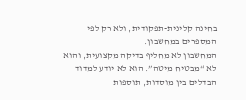בחינה קלינית-תפקודית, ולא רק לפי המספרים במחשבון.
המחשבון לא מחליף בדיקה מקצועית, והוא לא “מבטיח מיטה”. הוא לא יודע למדוד הבדלים בין מוסדות, תוספות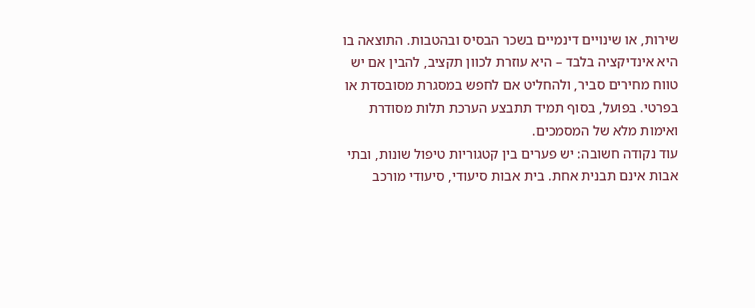שירות, או שינויים דינמיים בשכר הבסיס ובהטבות. התוצאה בו היא אינדיקציה בלבד – היא עוזרת לכוון תקציב, להבין אם יש טווח מחירים סביר, ולהחליט אם לחפש במסגרת מסובסדת או בפרטי. בפועל, בסוף תמיד תתבצע הערכת תלות מסודרת ואימות מלא של המסמכים.
עוד נקודה חשובה: יש פערים בין קטגוריות טיפול שונות, ובתי אבות אינם תבנית אחת. בית אבות סיעודי, סיעודי מורכב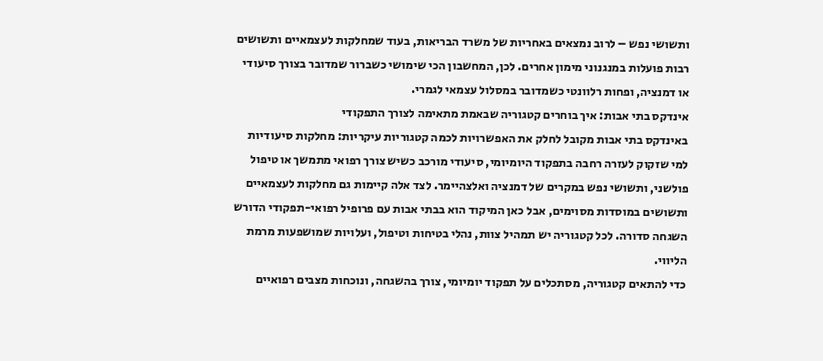ותשושי נפש – לרוב נמצאים באחריות של משרד הבריאות, בעוד שמחלקות לעצמאיים ותשושים רבות פועלות במנגנוני מימון אחרים. לכן, המחשבון הכי שימושי כשברור שמדובר בצורך סיעודי או דמנציה, ופחות רלוונטי כשמדובר במסלול עצמאי לגמרי.
אינדקס בתי אבות: איך בוחרים קטגוריה שבאמת מתאימה לצורך התפקודי
באינדקס בתי אבות מקובל לחלק את האפשרויות לכמה קטגוריות עיקריות: מחלקות סיעודיות למי שזקוק לעזרה רחבה בתפקוד היומיומי, סיעודי מורכב כשיש צורך רפואי מתמשך או טיפול פולשני, ותשושי נפש במקרים של דמנציה ואלצהיימר. לצד אלה קיימות גם מחלקות לעצמאיים ותשושים במוסדות מסוימים, אבל כאן המיקוד הוא בבתי אבות עם פרופיל רפואי-תפקודי הדורש השגחה סדורה. לכל קטגוריה יש תמהיל צוות, נהלי בטיחות וטיפול, ועלויות שמושפעות מרמת הליווי.
כדי להתאים קטגוריה, מסתכלים על תפקוד יומיומי, צורך בהשגחה, ונוכחות מצבים רפואיים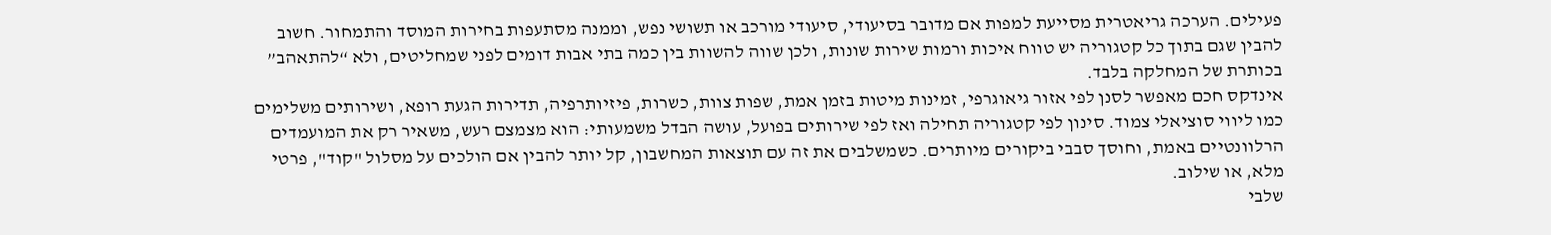פעילים. הערכה גריאטרית מסייעת למפות אם מדובר בסיעודי, סיעודי מורכב או תשושי נפש, וממנה מסתעפות בחירות המוסד והתמחור. חשוב להבין שגם בתוך כל קטגוריה יש טווח איכות ורמות שירות שונות, ולכן שווה להשוות בין כמה בתי אבות דומים לפני שמחליטים, ולא “להתאהב” בכותרת של המחלקה בלבד.
אינדקס חכם מאפשר לסנן לפי אזור גיאוגרפי, זמינות מיטות בזמן אמת, שפות צוות, כשרות, פיזיותרפיה, תדירות הגעת רופא, ושירותים משלימים כמו ליווי סוציאלי צמוד. סינון לפי קטגוריה תחילה ואז לפי שירותים בפועל, עושה הבדל משמעותי: הוא מצמצם רעש, משאיר רק את המועמדים הרלוונטיים באמת, וחוסך סבבי ביקורים מיותרים. כשמשלבים את זה עם תוצאות המחשבון, קל יותר להבין אם הולכים על מסלול "קוד", פרטי מלא, או שילוב.
שלבי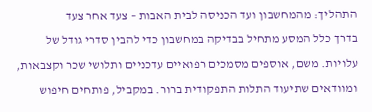התהליך: מהמחשבון ועד הכניסה לבית האבות – צעד אחר צעד
בדרך כלל המסע מתחיל בבדיקה במחשבון כדי להבין סדרי גודל של עלויות. משם, אוספים מסמכים רפואיים עדכניים ותלושי שכר וקצבאות, ומוודאים שתיעוד התלות התפקודית ברור. במקביל, פותחים חיפוש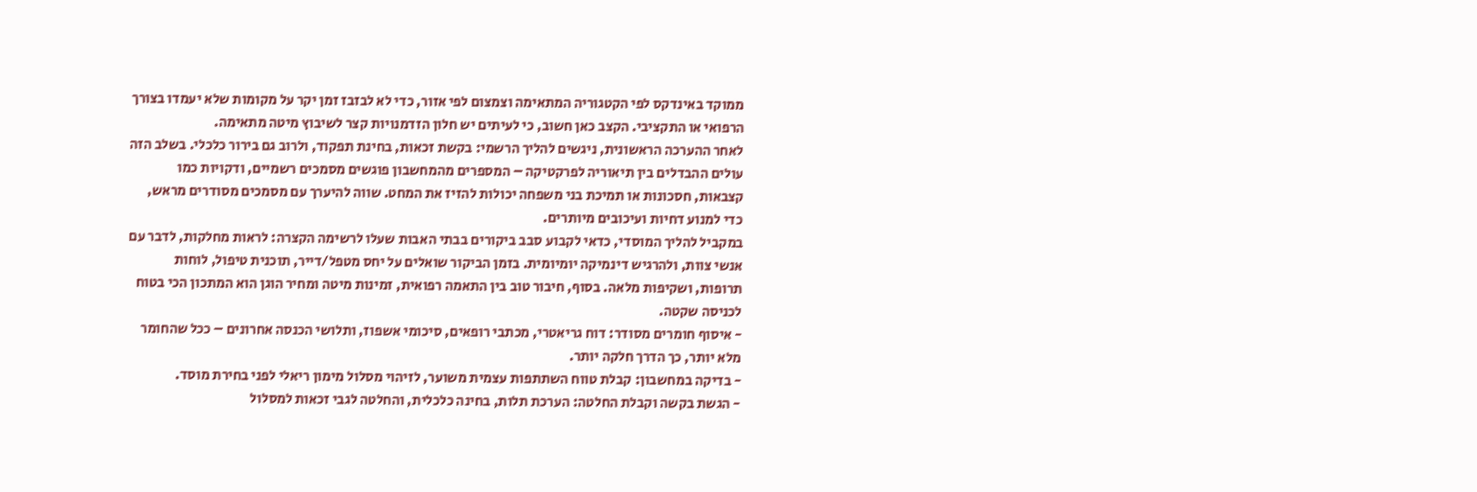ממוקד באינדקס לפי הקטגוריה המתאימה וצמצום לפי אזור, כדי לא לבזבז זמן יקר על מקומות שלא יעמדו בצורך הרפואי או התקציבי. הקצב כאן חשוב, כי לעיתים יש חלון הזדמנויות קצר לשיבוץ מיטה מתאימה.
לאחר ההערכה הראשונית, ניגשים להליך הרשמי: בקשת זכאות, בחינת תפקוד, ולרוב גם בירור כלכלי. בשלב הזה עולים ההבדלים בין תיאוריה לפרקטיקה – המספרים מהמחשבון פוגשים מסמכים רשמיים, ודקויות כמו קצבאות, חסכונות או תמיכת בני משפחה יכולות להזיז את המחט. שווה להיערך עם מסמכים מסודרים מראש, כדי למנוע דחיות ועיכובים מיותרים.
במקביל להליך המוסדי, כדאי לקבוע סבב ביקורים בבתי האבות שעלו לרשימה הקצרה: לראות מחלקות, לדבר עם אנשי צוות, ולהרגיש דינמיקה יומיומית. בזמן הביקור שואלים על יחס מטפל/דייר, תוכנית טיפול, לוחות תרופות, ושקיפות מלאה. בסוף, חיבור טוב בין התאמה רפואית, זמינות מיטה ומחיר הוגן הוא המתכון הכי בטוח לכניסה שקטה.
- איסוף חומרים מסודר: דוח גריאטרי, מכתבי רופאים, סיכומי אשפוז, ותלושי הכנסה אחרונים – ככל שהחומר מלא יותר, כך הדרך חלקה יותר.
- בדיקה במחשבון: קבלת טווח השתתפות עצמית משוער, לזיהוי מסלול מימון ריאלי לפני בחירת מוסד.
- הגשת בקשה וקבלת החלטה: הערכת תלות, בחינה כלכלית, והחלטה לגבי זכאות למסלול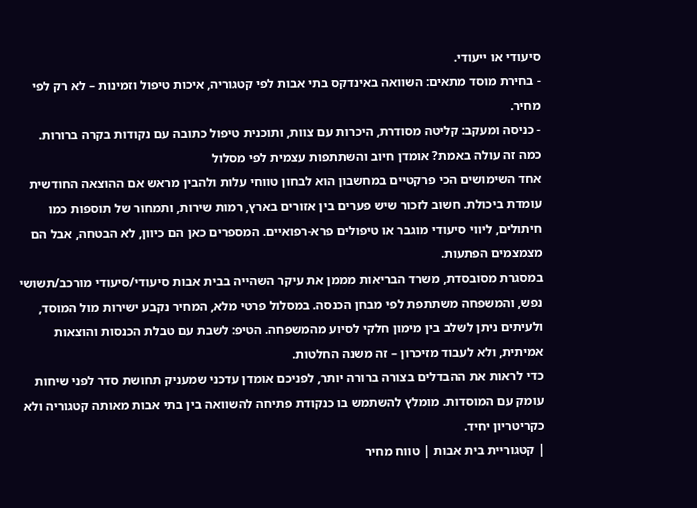סיעודי או ייעודי.
- בחירת מוסד מתאים: השוואה באינדקס בתי אבות לפי קטגוריה, איכות טיפול וזמינות – לא רק לפי מחיר.
- כניסה ומעקב: קליטה מסודרת, היכרות עם צוות, ותוכנית טיפול כתובה עם נקודות בקרה ברורות.
כמה זה עולה באמת? אומדן חיוב והשתתפות עצמית לפי מסלול
אחד השימושים הכי פרקטיים במחשבון הוא לבחון טווחי עלות ולהבין מראש אם ההוצאה החודשית עומדת ביכולת. חשוב לזכור שיש פערים בין אזורים בארץ, רמות שירות, ותמחור של תוספות כמו חיתולים, ליווי סיעודי מוגבר או טיפולים פרא-רפואיים. המספרים כאן הם כיוון, לא הבטחה, אבל הם מצמצמים הפתעות.
במסגרת מסובסדת, משרד הבריאות מממן את עיקר השהייה בבית אבות סיעודי/סיעודי מורכב/תשושי נפש, והמשפחה משתתפת לפי מבחן הכנסה. במסלול פרטי מלא, המחיר נקבע ישירות מול המוסד, ולעיתים ניתן לשלב בין מימון חלקי לסיוע מהמשפחה. הטיפ: לשבת עם טבלת הכנסות והוצאות אמיתית, ולא לעבוד מזיכרון – זה משנה החלטות.
כדי לראות את ההבדלים בצורה ברורה יותר, לפניכם אומדן עדכני שמעניק תחושת סדר לפני שיחות עומק עם המוסדות. מומלץ להשתמש בו כנקודת פתיחה להשוואה בין בתי אבות מאותה קטגוריה ולא כקריטריון יחיד.
| קטגוריית בית אבות | טווח מחיר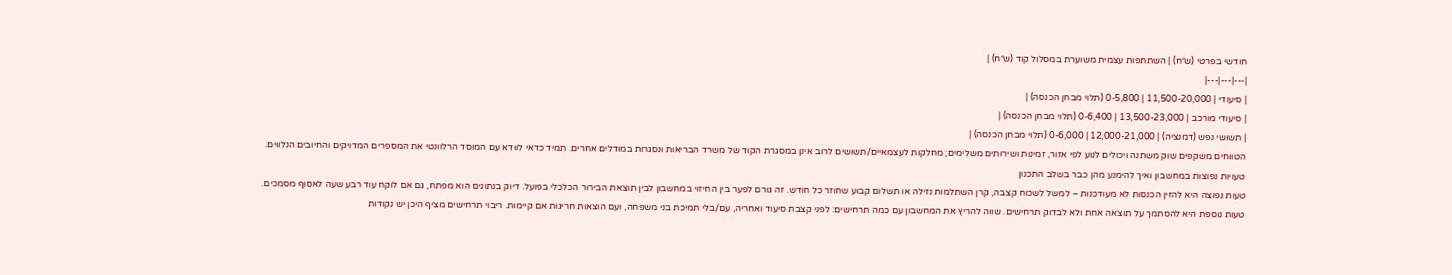חודשי בפרטי (ש״ח) | השתתפות עצמית משוערת במסלול קוד (ש״ח) |
|---|---|---|
| סיעודי | 11,500-20,000 | 0-5,800 (תלוי מבחן הכנסה) |
| סיעודי מורכב | 13,500-23,000 | 0-6,400 (תלוי מבחן הכנסה) |
| תשושי נפש (דמנציה) | 12,000-21,000 | 0-6,000 (תלוי מבחן הכנסה) |
הטווחים משקפים שוק משתנה ויכולים לנוע לפי אזור, זמינות ושירותים משלימים; מחלקות לעצמאיים/תשושים לרוב אינן במסגרת הקוד של משרד הבריאות ונסגרות במודלים אחרים. תמיד כדאי לוודא עם המוסד הרלוונטי את המספרים המדויקים והחיובים הנלווים.
טעויות נפוצות במחשבון ואיך להימנע מהן כבר בשלב התכנון
טעות נפוצה היא להזין הכנסות לא מעודכנות – למשל לשכוח קצבה, קרן השתלמות נזילה או תשלום קבוע שחוזר כל חודש. זה גורם לפער בין החיזוי במחשבון לבין תוצאת הבירור הכלכלי בפועל. דיוק בנתונים הוא מפתח, גם אם לוקח עוד רבע שעה לאסוף מסמכים.
טעות נוספת היא להסתמך על תוצאה אחת ולא לבדוק תרחישים. שווה להריץ את המחשבון עם כמה תרחישים: לפני קצבת סיעוד ואחריה, עם/בלי תמיכת בני משפחה, ועם הוצאות חריגות אם קיימות. ריבוי תרחישים מציף היכן יש נקודות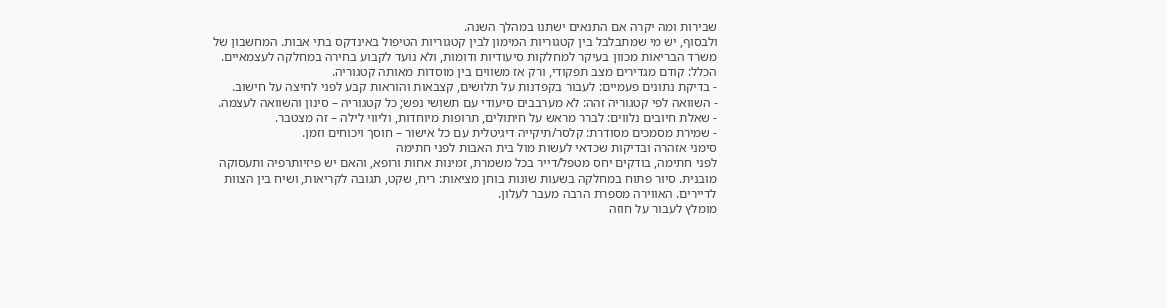שבירות ומה יקרה אם התנאים ישתנו במהלך השנה.
ולבסוף, יש מי שמתבלבל בין קטגוריות המימון לבין קטגוריות הטיפול באינדקס בתי אבות. המחשבון של משרד הבריאות מכוון בעיקר למחלקות סיעודיות ודומות, ולא נועד לקבוע בחירה במחלקה לעצמאיים. הכלל: קודם מגדירים מצב תפקודי, ורק אז משווים בין מוסדות מאותה קטגוריה.
- בדיקת נתונים פעמיים: לעבור בקפדנות על תלושים, קצבאות והוראות קבע לפני לחיצה על חישוב.
- השוואה לפי קטגוריה זהה: לא מערבבים סיעודי עם תשושי נפש; כל קטגוריה – סינון והשוואה לעצמה.
- שאלת חיובים נלווים: לברר מראש על חיתולים, תרופות מיוחדות, וליווי לילה – זה מצטבר.
- שמירת מסמכים מסודרת: קלסר/תיקייה דיגיטלית עם כל אישור – חוסך ויכוחים וזמן.
סימני אזהרה ובדיקות שכדאי לעשות מול בית האבות לפני חתימה
לפני חתימה, בודקים יחס מטפל/דייר בכל משמרת, זמינות אחות ורופא, והאם יש פיזיותרפיה ותעסוקה מובנית. סיור פתוח במחלקה בשעות שונות בוחן מציאות: ריח, שקט, תגובה לקריאות, ושיח בין הצוות לדיירים. האווירה מספרת הרבה מעבר לעלון.
מומלץ לעבור על חוזה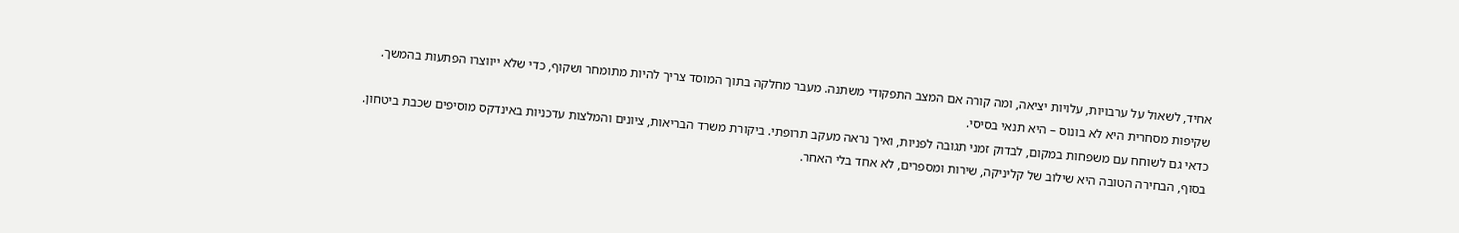אחיד, לשאול על ערבויות, עלויות יציאה, ומה קורה אם המצב התפקודי משתנה. מעבר מחלקה בתוך המוסד צריך להיות מתומחר ושקוף, כדי שלא ייווצרו הפתעות בהמשך. שקיפות מסחרית היא לא בונוס – היא תנאי בסיסי.
כדאי גם לשוחח עם משפחות במקום, לבדוק זמני תגובה לפניות, ואיך נראה מעקב תרופתי. ביקורת משרד הבריאות, ציונים והמלצות עדכניות באינדקס מוסיפים שכבת ביטחון. בסוף, הבחירה הטובה היא שילוב של קליניקה, שירות ומספרים, לא אחד בלי האחר.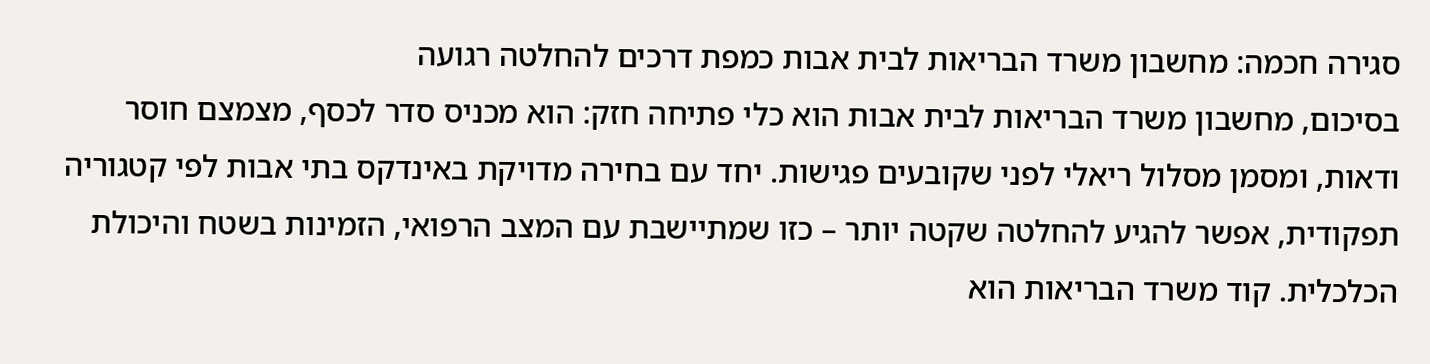סגירה חכמה: מחשבון משרד הבריאות לבית אבות כמפת דרכים להחלטה רגועה
בסיכום, מחשבון משרד הבריאות לבית אבות הוא כלי פתיחה חזק: הוא מכניס סדר לכסף, מצמצם חוסר ודאות, ומסמן מסלול ריאלי לפני שקובעים פגישות. יחד עם בחירה מדויקת באינדקס בתי אבות לפי קטגוריה תפקודית, אפשר להגיע להחלטה שקטה יותר – כזו שמתיישבת עם המצב הרפואי, הזמינות בשטח והיכולת הכלכלית. קוד משרד הבריאות הוא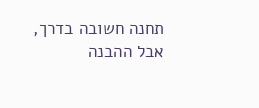תחנה חשובה בדרך, אבל ההבנה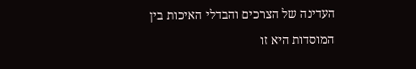העדינה של הצרכים והבדלי האיכות בין המוסדות היא זו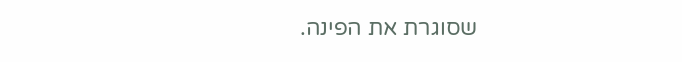שסוגרת את הפינה.